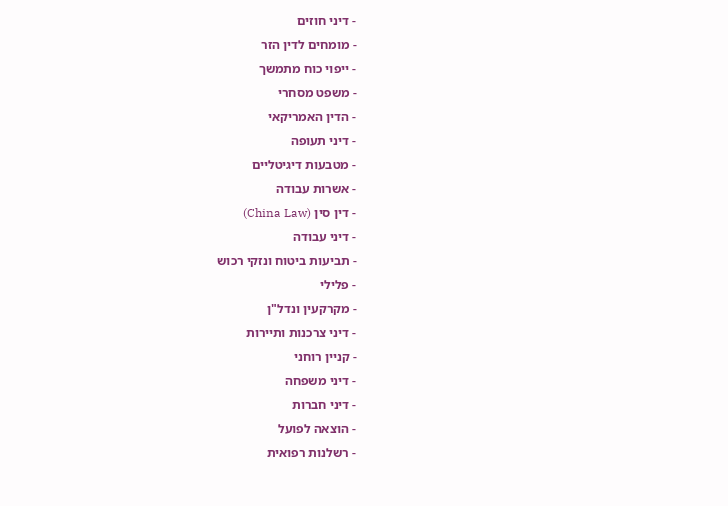- דיני חוזים
- מומחים לדין הזר
- ייפוי כוח מתמשך
- משפט מסחרי
- הדין האמריקאי
- דיני תעופה
- מטבעות דיגיטליים
- אשרות עבודה
- דין סין (China Law)
- דיני עבודה
- תביעות ביטוח ונזקי רכוש
- פלילי
- מקרקעין ונדל"ן
- דיני צרכנות ותיירות
- קניין רוחני
- דיני משפחה
- דיני חברות
- הוצאה לפועל
- רשלנות רפואית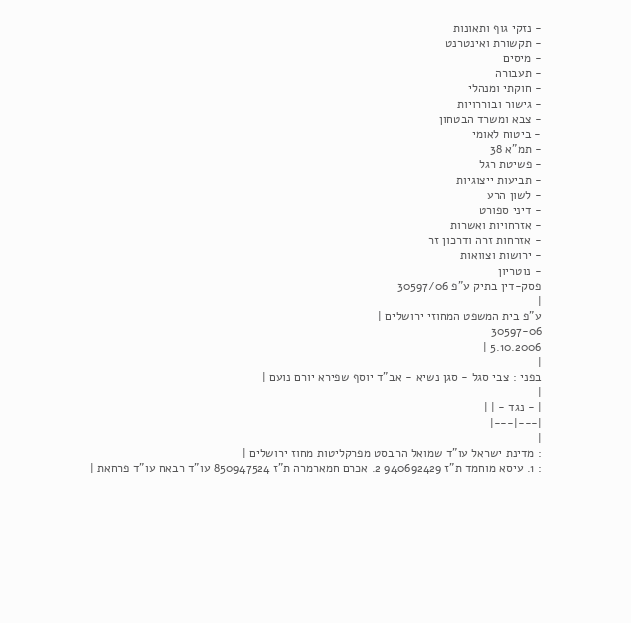- נזקי גוף ותאונות
- תקשורת ואינטרנט
- מיסים
- תעבורה
- חוקתי ומנהלי
- גישור ובוררויות
- צבא ומשרד הבטחון
- ביטוח לאומי
- תמ"א 38
- פשיטת רגל
- תביעות ייצוגיות
- לשון הרע
- דיני ספורט
- אזרחויות ואשרות
- אזרחות זרה ודרכון זר
- ירושות וצוואות
- נוטריון
פסק-דין בתיק ע"פ 30597/06
|
ע"פ בית המשפט המחוזי ירושלים |
30597-06
5.10.2006 |
|
בפני : צבי סגל - סגן נשיא - אב"ד יוסף שפירא יורם נועם |
|
| - נגד - | |
|---|---|
|
: מדינת ישראל עו"ד שמואל הרבסט מפרקליטות מחוז ירושלים |
: 1. עיסא מוחמד ת"ז 940692429 2. אכרם חמארמרה ת"ז 850947524 עו"ד רבאח עו"ד פרחאת |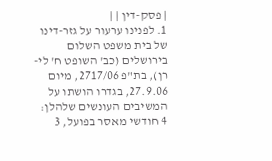| פסק-דין | |
1. לפנינו ערעור על גזר-דינו של בית משפט השלום בירושלים (כב' השופט ח' לי-רן), בת"פ 2717/06, מיום 27.9.06, בגדרו הושתו על המשיבים העונשים שלהלן: 4 חודשי מאסר בפועל, 3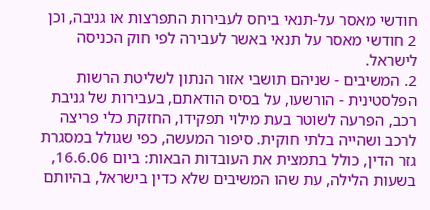חודשי מאסר על-תנאי ביחס לעבירות התפרצות או גניבה, וכן 2 חודשי מאסר על תנאי באשר לעבירה לפי חוק הכניסה לישראל.
2. המשיבים - שניהם תושבי אזור הנתון לשליטת הרשות הפלסטינית - הורשעו, על בסיס הודאתם, בעבירות של גניבת רכב, הפרעה לשוטר בעת מילוי תפקידו, החזקת כלי פריצה לרכב ושהייה בלתי חוקית. סיפור המעשה, כפי שגולל במסגרת גזר הדין, כולל בתמצית את העובדות הבאות: ביום 16.6.06, בשעות הלילה, עת שהו המשיבים שלא כדין בישראל, בהיותם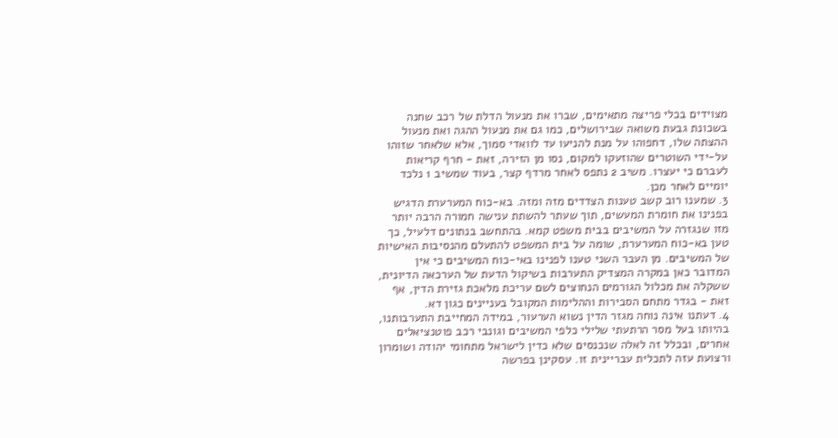מצוידים בכלי פריצה מתאימים, שברו את מנעול הדלת של רכב שחנה בשכונת גבעת משואה שבירושלים, כמו גם את מנעול ההגה ואת מנעול ההצתה שלו, דחפוהו על מנת להניעו עד לוואדי סמוך, אלא שלאחר שזוהו על-ידי השוטרים שהוזעקו למקום, נסו מן הזירה, זאת - חרף קריאות לעברם כי יעצרו. משיב 2 נתפס לאחר מרדף קצר, בעוד שמשיב 1 נלכד יומיים לאחר מכן.
3. שמענו רוב קשב טענות הצדדים מזה ומזה. בא-כוח המערערת הדגיש בפנינו את חומרת המעשים, תוך שעתר להשתת ענישה חמורה הרבה יותר מזו שנגזרה על המשיבים בבית משפט קמא. בהתחשב בנתונים דלעיל, כך טען בא-כוח המערערת, שומה על בית המשפט להתעלם מהנסיבות האישיות של המשיבים. מן העבר השני טענו לפנינו באי-כוח המשיבים כי אין המדובר כאן במקרה המצדיק התערבות בשיקול הדעת של הערכאה הדיונית, ששקלה את מכלול הגורמים הנחוצים לשם עריכת מלאכת גזירת הדין, אף זאת - בגדר מתחם הסבירות וההלימות המקובל בעניינים כגון דא.
4. דעתנו אינה נוחה מגזר הדין נשוא הערעור, במידה המחייבת התערבותנו, בהיותו בעל מסר הרתעתי שלילי כלפי המשיבים וגונבי רכב פוטנציאלים אחרים, ובכלל זה לאלה שנכנסים שלא כדין לישראל מתחומי יהודה ושומרון ורצועת עזה לתכלית עבריינית זו. עסקינן בפרשה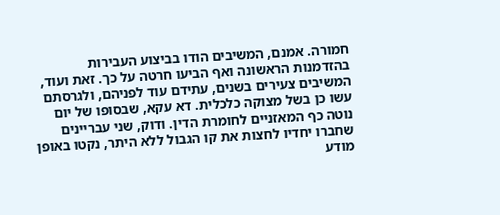חמורה. אמנם, המשיבים הודו בביצוע העבירות בהזדמנות הראשונה ואף הביעו חרטה על כך. זאת ועוד, המשיבים צעירים בשנים, עתידם עוד לפניהם, ולגרסתם עשו כן בשל מצוקה כלכלית. דא עקא, שבסופו של יום נוטה כף המאזניים לחומרת הדין. ודוק, שני עבריינים שחברו יחדיו לחצות את קו הגבול ללא היתר, נקטו באופן מודע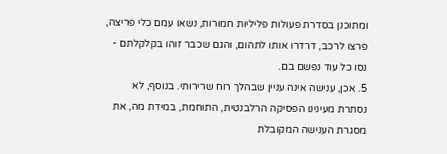ומתוכנן בסדרת פעולות פליליות חמורות, נשאו עמם כלי פריצה, פרצו לרכב, דרדרו אותו לתהום, והגם שכבר זוהו בקלקלתם - נסו כל עוד נפשם בם.
5. אכן, ענישה אינה עניין שבהלך רוח שרירותי. בנוסף, לא נסתרת מעינינו הפסיקה הרלבנטית, התוחמת, במידת מה, את מסגרת הענישה המקובלת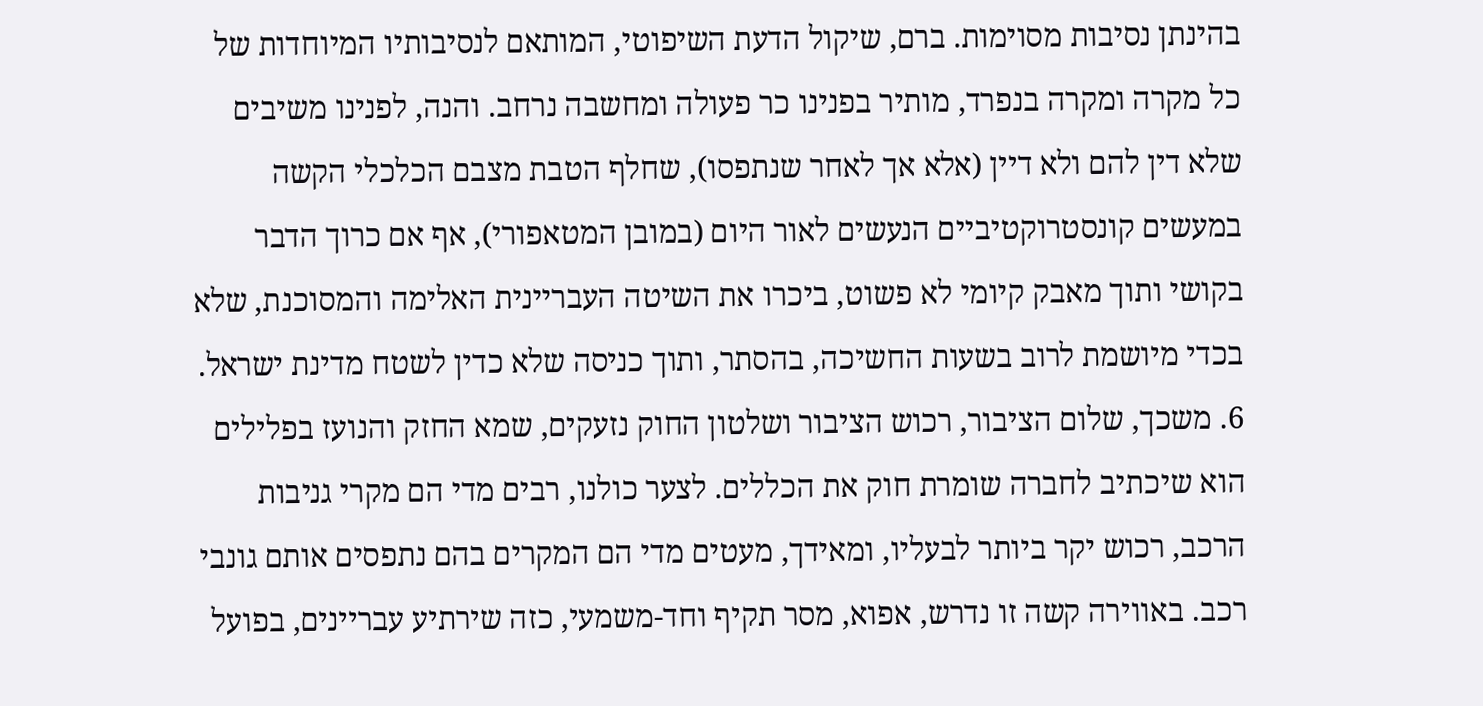בהינתן נסיבות מסוימות. ברם, שיקול הדעת השיפוטי, המותאם לנסיבותיו המיוחדות של כל מקרה ומקרה בנפרד, מותיר בפנינו כר פעולה ומחשבה נרחב. והנה, לפנינו משיבים שלא דין להם ולא דיין (אלא אך לאחר שנתפסו), שחלף הטבת מצבם הכלכלי הקשה במעשים קונסטרוקטיביים הנעשים לאור היום (במובן המטאפורי), אף אם כרוך הדבר בקושי ותוך מאבק קיומי לא פשוט, ביכרו את השיטה העבריינית האלימה והמסוכנת, שלא בכדי מיושמת לרוב בשעות החשיכה, בהסתר, ותוך כניסה שלא כדין לשטח מדינת ישראל.
6. משכך, שלום הציבור, רכוש הציבור ושלטון החוק נזעקים, שמא החזק והנועז בפלילים הוא שיכתיב לחברה שומרת חוק את הכללים. לצער כולנו, רבים מדי הם מקרי גניבות הרכב, רכוש יקר ביותר לבעליו, ומאידך, מעטים מדי הם המקרים בהם נתפסים אותם גונבי רכב. באווירה קשה זו נדרש, אפוא, מסר תקיף וחד-משמעי, כזה שירתיע עבריינים, בפועל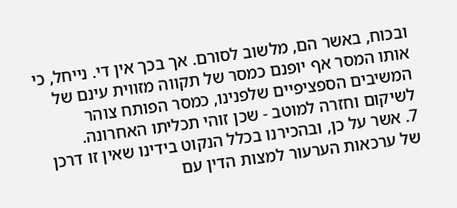ובכוח, באשר הם, מלשוב לסורם. אך בכך אין די. נייחל, כי אותו המסר אף יופנם כמסר של תקווה מזווית עינם של המשיבים הספציפיים שלפנינו, כמסר הפותח צוהר לשיקום וחזרה למוטב - שכן זוהי תכליתו האחרונה.
7. אשר על כן, ובהכירנו בכלל הנקוט בידינו שאין זו דרכן של ערכאות הערעור למצות הדין עם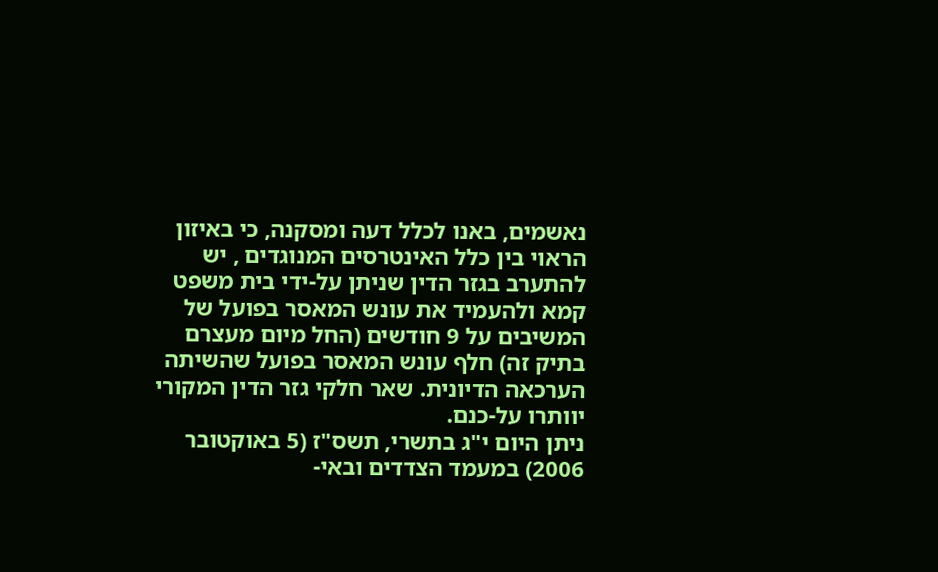נאשמים, באנו לכלל דעה ומסקנה, כי באיזון הראוי בין כלל האינטרסים המנוגדים , יש להתערב בגזר הדין שניתן על-ידי בית משפט קמא ולהעמיד את עונש המאסר בפועל של המשיבים על 9 חודשים (החל מיום מעצרם בתיק זה) חלף עונש המאסר בפועל שהשיתה הערכאה הדיונית. שאר חלקי גזר הדין המקורי יוותרו על-כנם.
ניתן היום י"ג בתשרי, תשס"ז (5 באוקטובר 2006) במעמד הצדדים ובאי-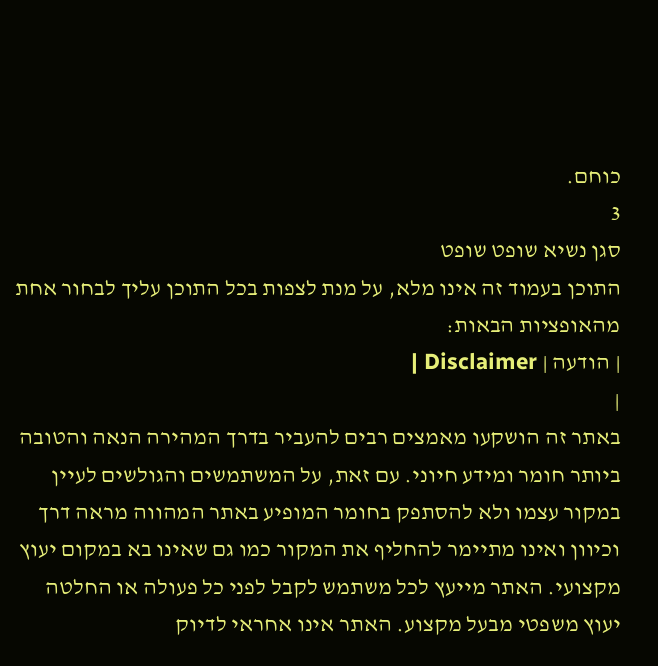כוחם.
3
סגן נשיא שופט שופט
התוכן בעמוד זה אינו מלא, על מנת לצפות בכל התוכן עליך לבחור אחת מהאופציות הבאות:
| הודעה | Disclaimer |
|
באתר זה הושקעו מאמצים רבים להעביר בדרך המהירה הנאה והטובה ביותר חומר ומידע חיוני. עם זאת, על המשתמשים והגולשים לעיין במקור עצמו ולא להסתפק בחומר המופיע באתר המהווה מראה דרך וכיוון ואינו מתיימר להחליף את המקור כמו גם שאינו בא במקום יעוץ מקצועי. האתר מייעץ לכל משתמש לקבל לפני כל פעולה או החלטה יעוץ משפטי מבעל מקצוע. האתר אינו אחראי לדיוק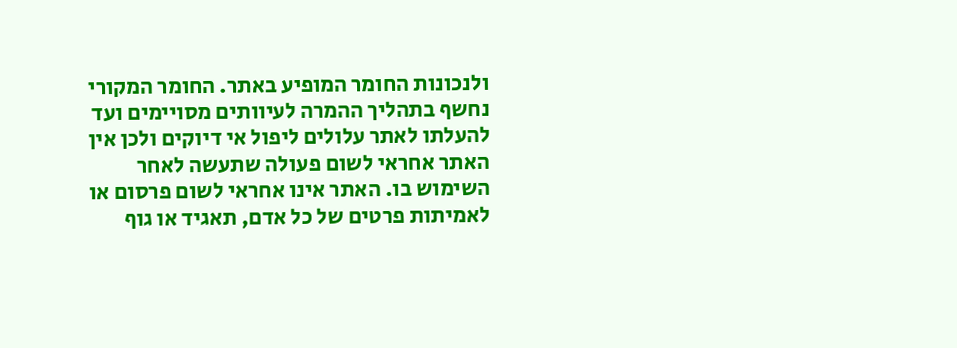ולנכונות החומר המופיע באתר. החומר המקורי נחשף בתהליך ההמרה לעיוותים מסויימים ועד להעלתו לאתר עלולים ליפול אי דיוקים ולכן אין האתר אחראי לשום פעולה שתעשה לאחר השימוש בו. האתר אינו אחראי לשום פרסום או לאמיתות פרטים של כל אדם, תאגיד או גוף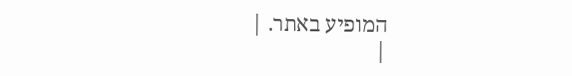המופיע באתר. |
|